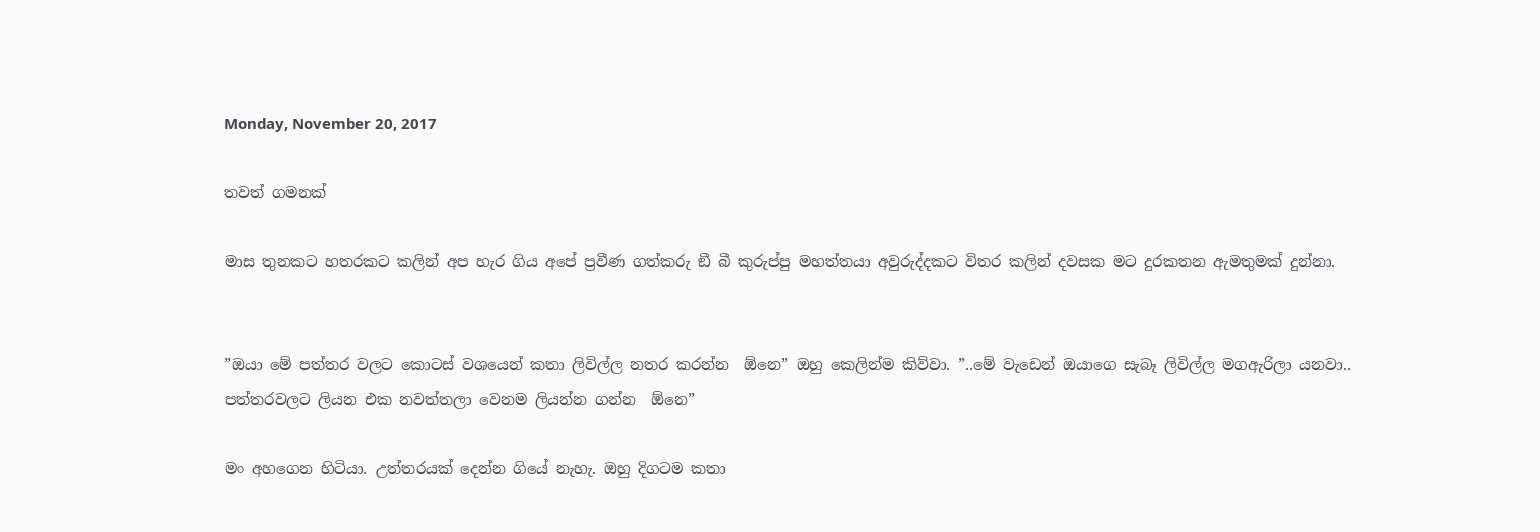Monday, November 20, 2017

තවත් ගමනක්

මාස තුනකට හතරකට කලින් අප හැර ගිය අපේ ප්‍රවීණ ගත්කරු ඞී බී කුරුප්පු මහත්තයා අවුරුද්දකට විතර කලින් දවසක මට දුරකතන ඇමතුමක් දුන්නා.


”ඔයා මේ පත්තර වලට කොටස් වශයෙන් කතා ලිවිල්ල නතර කරන්න  ඕනෙ” ඔහු කෙලින්ම කිව්වා. ”..මේ වැඩෙන් ඔයාගෙ සැබෑ ලිවිල්ල මගඇරිලා යනවා.. පත්තරවලට ලියන එක නවත්තලා වෙනම ලියන්න ගන්න  ඕනෙ”

මං අහගෙන හිටියා. උත්තරයක් දෙන්න ගියේ නැහැ. ඔහු දිගටම කතා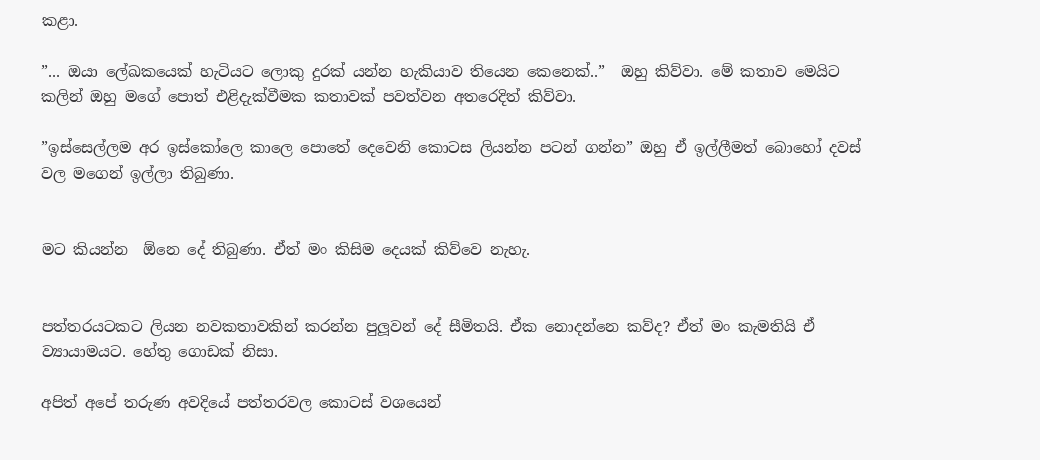කළා.

”... ඔයා ලේඛකයෙක් හැටියට ලොකු දුරක් යන්න හැකියාව තියෙන කෙනෙක්..”  ඔහු කිව්වා. මේ කතාව මෙයිට කලින් ඔහු මගේ පොත් එළිදැක්වීමක කතාවක් පවත්වන අතරෙදිත් කිව්වා.

”ඉස්සෙල්ලම අර ඉස්කෝලෙ කාලෙ පොතේ දෙවෙනි කොටස ලියන්න පටන් ගන්න” ඔහු ඒ ඉල්ලීමත් බොහෝ දවස් වල මගෙන් ඉල්ලා තිබුණා.


මට කියන්න  ඕනෙ දේ තිබුණා. ඒත් මං කිසිම දෙයක් කිව්වෙ නැහැ.


පත්තරයටකට ලියන නවකතාවකින් කරන්න පුලූවන් දේ සීමිතයි. ඒක නොදන්නෙ කව්ද? ඒත් මං කැමතියි ඒ ව්‍යායාමයට. හේතු ගොඩක් නිසා.

අපිත් අපේ තරුණ අවදියේ පත්තරවල කොටස් වශයෙන්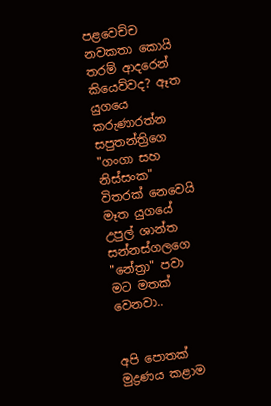පළවෙච්ච නවකතා කොයි තරම් ආදරෙන් කියෙව්වද? ඈත යුගයෙ කරුණාරත්න සපුතන්ත්‍රිගෙ "ගංගා සහ නිස්සංක" විතරක් නෙවෙයි මෑත යුගයේ උපුල් ශාන්ත සන්නස්ගලගෙ "නේත්‍රා" පවා මට මතක් වෙනවා..


අපි පොතක් මුද්‍රණය කළාම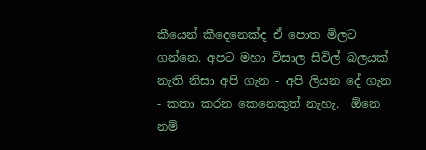කීයෙන් කීදෙනෙක්ද ඒ පොත මිලට ගන්නෙ. අපට මහා විසාල සිවිල් බලයක් නැති නිසා අපි ගැන - අපි ලියන දේ ගැන - කතා කරන කෙනෙකුත් නැහැ.  ඕනෙ නම්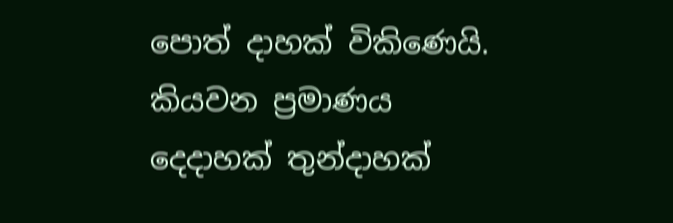පොත් දාහක් විකිණෙයි. කියවන ප්‍රමාණය දෙදාහක් තුන්දාහක්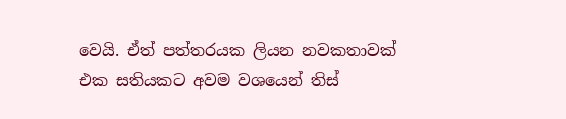වෙයි. ඒත් පත්තරයක ලියන නවකතාවක් එක සතියකට අවම වශයෙන් තිස්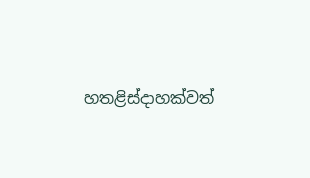හතළිස්දාහක්වත්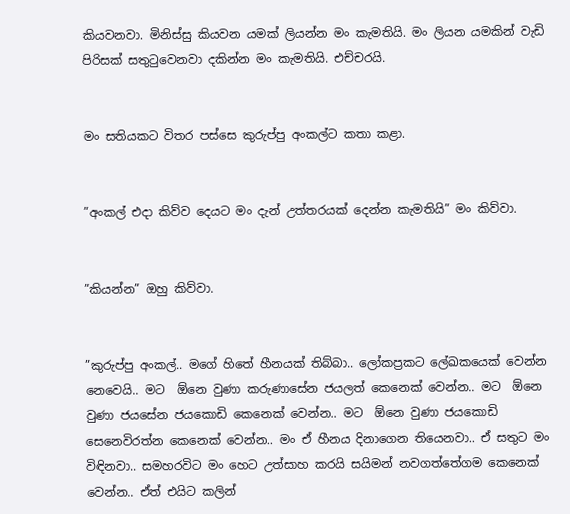කියවනවා. මිනිස්සු කියවන යමක් ලියන්න මං කැමතියි. මං ලියන යමකින් වැඩි පිරිසක් සතුටුවෙනවා දකින්න මං කැමතියි. එච්චරයි.


මං සතියකට විතර පස්සෙ කුරුප්පු අංකල්ට කතා කළා.


”අංකල් එදා කිව්ව දෙයට මං දැන් උත්තරයක් දෙන්න කැමතියි” මං කිව්වා.


”කියන්න” ඔහු කිව්වා.


”කුරුප්පු අංකල්.. මගේ හිතේ හීනයක් තිබ්බා.. ලෝකප්‍රකට ලේඛකයෙක් වෙන්න නෙවෙයි.. මට  ඕනෙ වුණා කරුණාසේන ජයලත් කෙනෙක් වෙන්න.. මට  ඕනෙ වුණා ජයසේන ජයකොඩි කෙනෙක් වෙන්න.. මට  ඕනෙ වුණා ජයකොඩි සෙනෙවිරත්න කෙනෙක් වෙන්න.. මං ඒ හීනය දිනාගෙන තියෙනවා.. ඒ සතුට මං විඳිනවා.. සමහරවිට මං හෙට උත්සාහ කරයි සයිමන් නවගත්තේගම කෙනෙක් වෙන්න.. ඒත් එයිට කලින්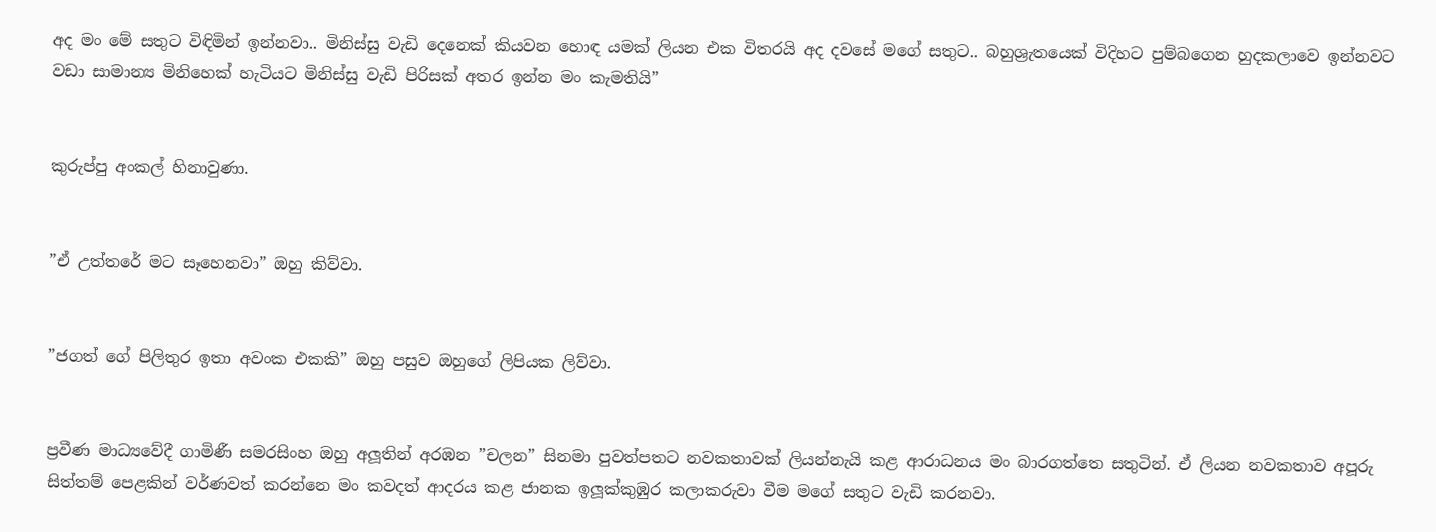අද මං මේ සතුට විඳිමින් ඉන්නවා.. මිනිස්සු වැඩි දෙනෙක් කියවන හොඳ යමක් ලියන එක විතරයි අද දවසේ මගේ සතුට.. බහුශ්‍රැතයෙක් විදිහට පුම්බගෙන හුදකලාවෙ ඉන්නවට වඩා සාමාන්‍ය මිනිහෙක් හැටියට මිනිස්සු වැඩි පිරිසක් අතර ඉන්න මං කැමතියි”


කුරුප්පු අංකල් හිනාවුණා.


”ඒ උත්තරේ මට සෑහෙනවා” ඔහු කිව්වා.


”ජගත් ගේ පිලිතුර ඉතා අවංක එකකි” ඔහු පසුව ඔහුගේ ලිපියක ලිව්වා.


ප්‍රවීණ මාධ්‍යවේදී ගාමිණී සමරසිංහ ඔහු අලූතින් අරඹන ”චලන” සිනමා පුවත්පතට නවකතාවක් ලියන්නැයි කළ ආරාධනය මං බාරගත්තෙ සතුටින්. ඒ ලියන නවකතාව අපූරු සිත්තම් පෙළකින් වර්ණවත් කරන්නෙ මං කවදත් ආදරය කළ ජානක ඉලූක්කුඹුර කලාකරුවා වීම මගේ සතුට වැඩි කරනවා.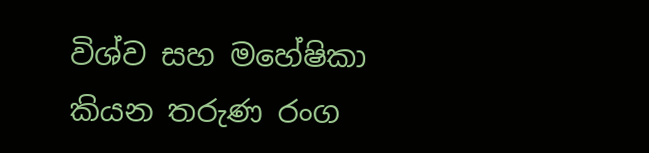විශ්ව සහ මහේෂිකා කියන තරුණ රංග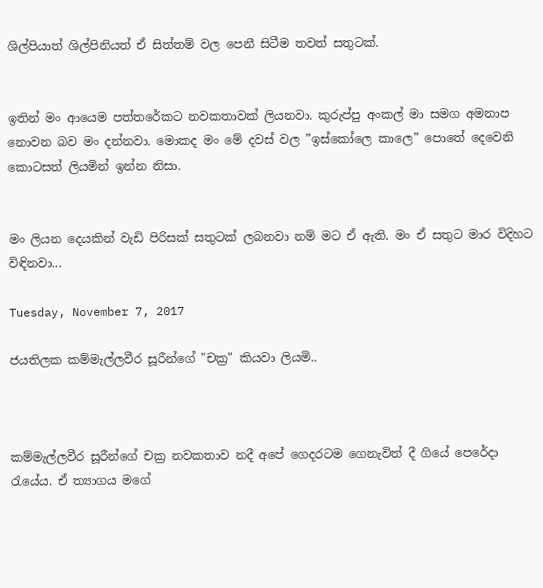ශිල්පියාත් ශිල්පිනියත් ඒ සිත්තම් වල පෙනී සිටීම තවත් සතුටක්.


ඉතින් මං ආයෙම පත්තරේකට නවකතාවක් ලියනවා. කුරුප්පු අංකල් මා සමග අමනාප නොවන බව මං දන්නවා. මොකද මං මේ දවස් වල ”ඉස්කෝලෙ කාලෙ” පොතේ දෙවෙනි කොටසත් ලියමින් ඉන්න නිසා.


මං ලියන දෙයකින් වැඩි පිරිසක් සතුටක් ලබනවා නම් මට ඒ ඇති. මං ඒ සතුට මාර විදිහට විඳිනවා...

Tuesday, November 7, 2017

ජයතිලක කම්මැල්ලවීර සූරීන්ගේ "චක්‍ර" කියවා ලියමි..



කම්මැල්ලවීර සූරීන්ගේ චක්‍ර නවකතාව නදී අපේ ගෙදරටම ගෙනැවිත් දී ගියේ පෙරේදා රැයේය. ඒ ත්‍යාගය මගේ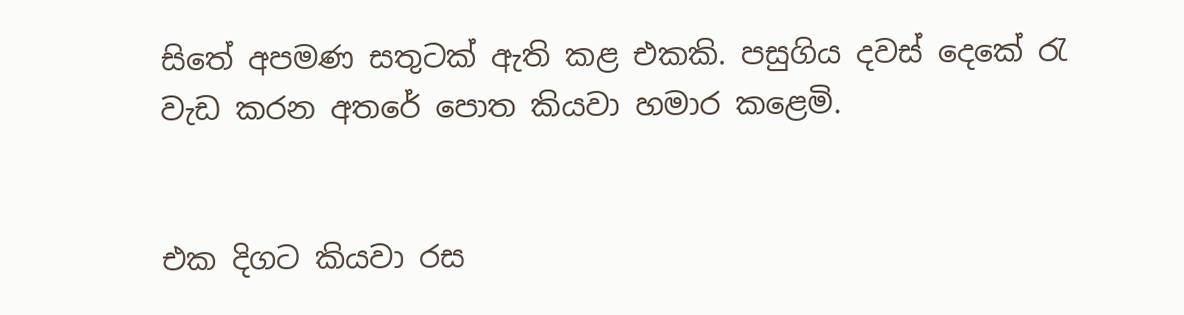සිතේ අපමණ සතුටක් ඇති කළ එකකි. පසුගිය දවස් දෙකේ රැ වැඩ කරන අතරේ පොත කියවා හමාර කළෙමි.


එක දිගට කියවා රස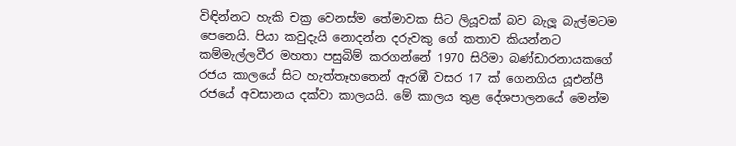විඳින්නට හැකි චක්‍ර වෙනස්ම තේමාවක සිට ලියූවක් බව බැලූ බැල්මටම පෙනෙයි. පියා කවුදැයි නොදන්න දරුවකු ගේ කතාව කියන්නට කම්මැල්ලවීර මහතා පසුබිම් කරගන්නේ 1970 සිරිමා බණ්ඩාරනායකගේ රජය කාලයේ සිට හැත්තෑහතෙන් ඇරඹී වසර 17 ක් ගෙනගිය යූඑන්පී රජයේ අවසානය දක්වා කාලයයි. මේ කාලය තුළ දේශපාලනයේ මෙන්ම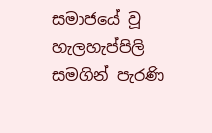සමාජයේ වූ හැලහැප්පිලි සමගින් පැරණි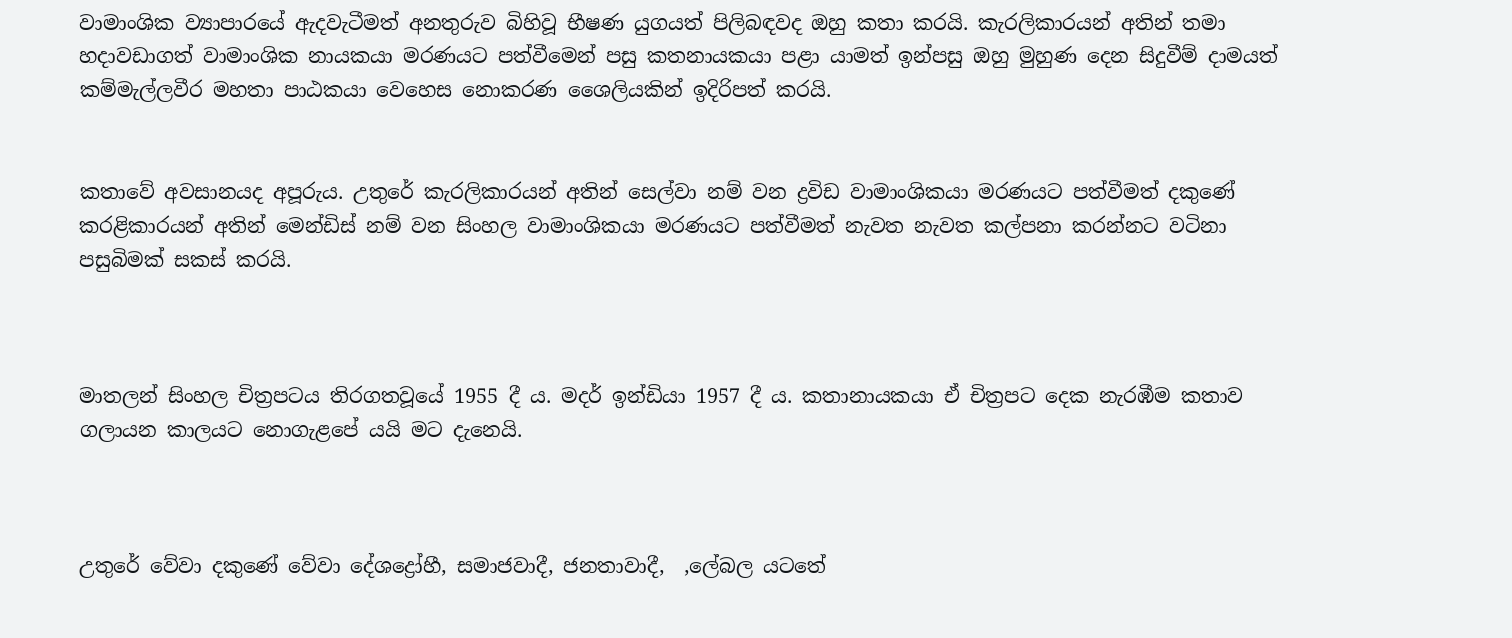වාමාංශික ව්‍යාපාරයේ ඇදවැටීමත් අනතුරුව බිහිවූ භීෂණ යුගයත් පිලිබඳවද ඔහු කතා කරයි. කැරලිකාරයන් අතින් තමා හදාවඩාගත් වාමාංශික නායකයා මරණයට පත්වීමෙන් පසු කතනායකයා පළා යාමත් ඉන්පසු ඔහු මුහුණ දෙන සිදුවීම් දාමයත් කම්මැල්ලවීර මහතා පාඨකයා වෙහෙස නොකරණ ශෛලියකින් ඉදිරිපත් කරයි.


කතාවේ අවසානයද අපූරුය. උතුරේ කැරලිකාරයන් අතින් සෙල්වා නම් වන ද්‍රවිඩ වාමාංශිකයා මරණයට පත්වීමත් දකුණේ කරළිකාරයන් අතින් මෙන්ඩිස් නම් වන සිංහල වාමාංශිකයා මරණයට පත්වීමත් නැවත නැවත කල්පනා කරන්නට වටිනා පසුබිමක් සකස් කරයි.



මාතලන් සිංහල චිත්‍රපටය තිරගතවූයේ 1955 දී ය. මදර් ඉන්ඩියා 1957 දී ය. කතානායකයා ඒ චිත්‍රපට දෙක නැරඹීම කතාව ගලායන කාලයට නොගැළපේ යයි මට දැනෙයි.



උතුරේ වේවා දකුණේ වේවා දේශද්‍රෝහී, සමාජවාදී, ජනතාවාදී,  ,ලේබල යටතේ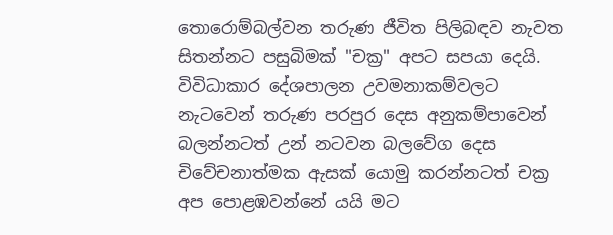තොරොම්බල්වන තරුණ ජීවිත පිලිබඳව නැවත සිතන්නට පසුබිමක් "චක්‍ර" අපට සපයා දෙයි. විවිධාකාර දේශපාලන උවමනාකම්වලට නැටවෙන් තරුණ පරපුර දෙස අනුකම්පාවෙන් බලන්නටත් උන් නටවන බලවේග දෙස චිවේචනාත්මක ඇසක් යොමු කරන්නටත් චක්‍ර අප පොළඹවන්නේ යයි මට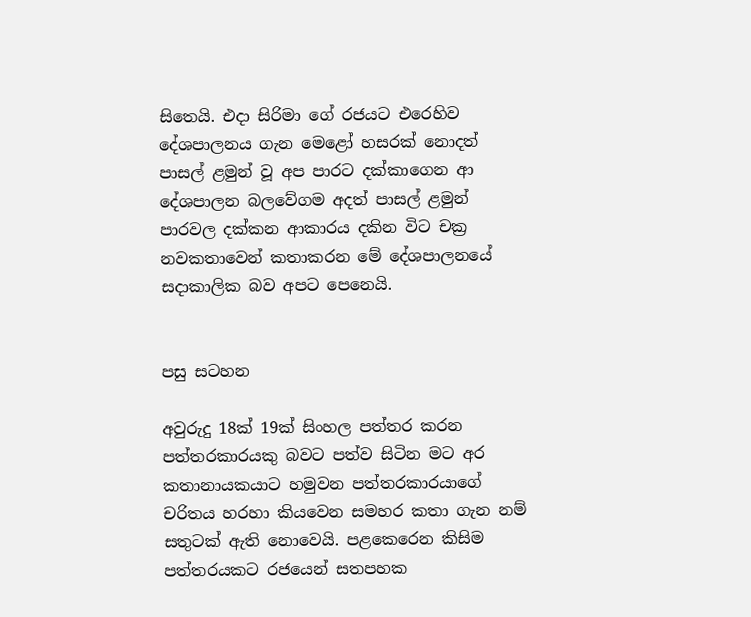සිතෙයි. එදා සිරිමා ගේ රජයට එරෙහිව දේශපාලනය ගැන මෙළෝ හසරක් නොදත් පාසල් ළමුන් වූ අප පාරට දක්කාගෙන ආ දේශපාලන බලවේගම අදත් පාසල් ළමුන් පාරවල දක්කන ආකාරය දකින විට චක්‍ර නවකතාවෙන් කතාකරන මේ දේශපාලනයේ සදාකාලික බව අපට පෙනෙයි.


පසු සටහන

අවුරුදු 18ක් 19ක් සිංහල පත්තර කරන පත්තරකාරයකු බවට පත්ව සිටින මට අර කතානායකයාට හමුවන පත්තරකාරයාගේ චරිතය හරහා කියවෙන සමහර කතා ගැන නම් සතුටක් ඇති නොවෙයි. පළකෙරෙන කිසිම පත්තරයකට රජයෙන් සතපහක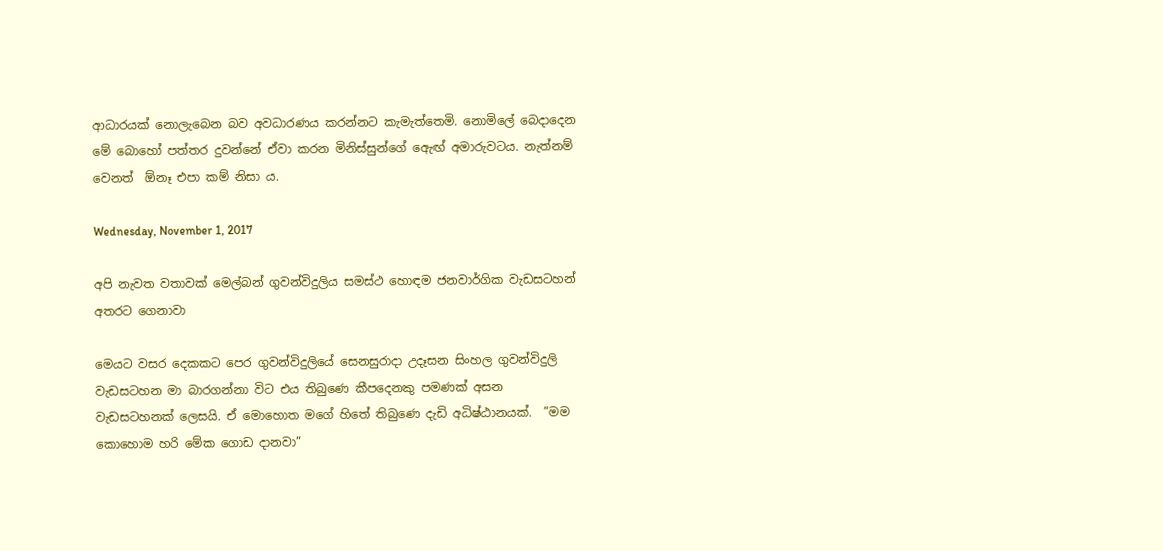ආධාරයක් නොලැබෙන බව අවධාරණය කරන්නට කැමැත්තෙමි. නොමිලේ බෙදාදෙන මේ බොහෝ පත්තර දුවන්නේ ඒවා කරන මිනිස්සුන්ගේ ඇෙඟ් අමාරුවටය. නැත්නම් වෙනත්  ඕනෑ එපා කම් නිසා ය.

Wednesday, November 1, 2017

අපි නැවත වතාවක් මෙල්බන් ගුවන්විදුලිය සමස්ථ හොඳම ජනවාර්ගික වැඩසටහන් අතරට ගෙනාවා

මෙයට වසර දෙකකට පෙර ගුවන්විදුලියේ සෙනසුරාදා උදෑසන සිංහල ගුවන්විදුලි වැඩසටහන මා බාරගන්නා විට එය තිබුණෙ කීපදෙනකු පමණක් අසන වැඩසටහනක් ලෙසයි. ඒ මොහොත මගේ හිතේ තිබුණෙ දැඩි අධිෂ්ඨානයක්.  ”මම කොහොම හරි මේක ගොඩ දානවා”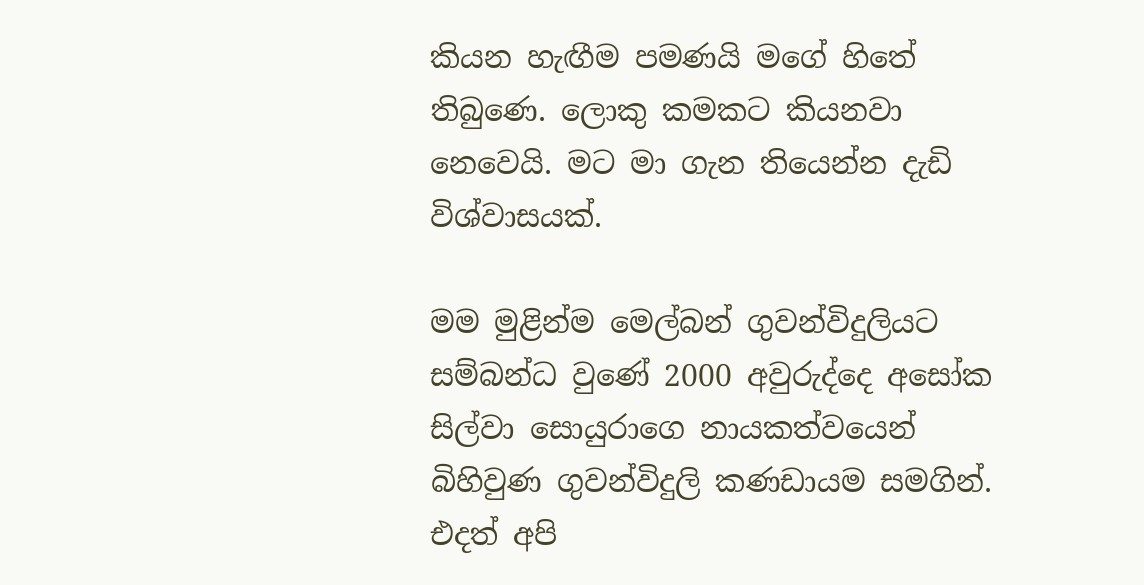කියන හැඟීම පමණයි මගේ හිතේ තිබුණෙ. ලොකු කමකට කියනවා නෙවෙයි. මට මා ගැන තියෙන්න දැඩි විශ්වාසයක්.

මම මුළින්ම මෙල්බන් ගුවන්විදුලියට සම්බන්ධ වුණේ 2000 අවුරුද්දෙ අසෝක සිල්වා සොයුරාගෙ නායකත්වයෙන් බිහිවුණ ගුවන්විදුලි කණඩායම සමගින්. එදත් අපි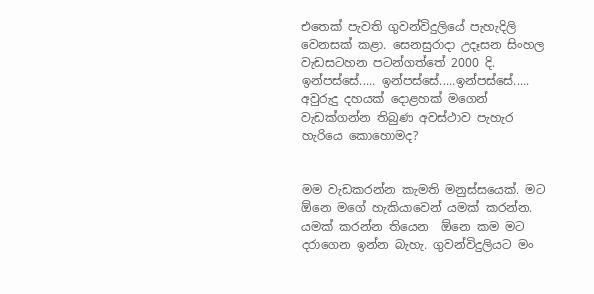එතෙක් පැවති ගුවන්විදුලියේ පැහැදිලි වෙනසක් කළා. සෙනසුරාදා උදෑසන සිංහල වැඩසටහන පටන්ගත්තේ 2000 දි. ඉන්පස්සේ..... ඉන්පස්සේ.....ඉන්පස්සේ..... අවුරුදු දහයක් දොළහක් මගෙන් වැඩක්ගන්න තිබුණ අවස්ථාව පැහැර හැරියෙ කොහොමද?


මම වැඩකරන්න කැමති මනුස්සයෙක්. මට  ඕනෙ මගේ හැකියාවෙන් යමක් කරන්න. යමක් කරන්න තියෙන  ඕනෙ කම මට දරාගෙන ඉන්න බැහැ. ගුවන්විදුලියට මං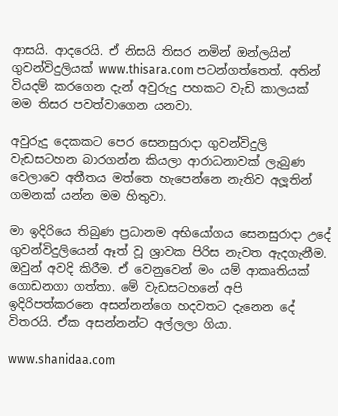ආසයි. ආදරෙයි. ඒ නිසයි තිසර නමින් ඔන්ලයින් ගුවන්විදුලියක් www.thisara.com පටන්ගත්තෙත්. අතින් වියදම් කරගෙන දැන් අවුරුදු පහකට වැඩි කාලයක් මම තිසර පවත්වාගෙන යනවා.

අවුරුදු දෙකකට පෙර සෙනසුරාදා ගුවන්විදුලි වැඩසටහන බාරගන්න කියලා ආරාධනාවක් ලැබුණ වෙලාවෙ අතීතය මත්තෙ හැපෙන්නෙ නැතිව අලූතින් ගමනක් යන්න මම හිතුවා.

මා ඉදිරියෙ තිබුණ ප්‍රධානම අභියෝගය සෙනසුරාදා උදේ ගුවන්විදුලියෙන් ඈත් වූ ශ්‍රාවක පිරිස නැවත ඇදගැනීම. ඔවුන් අවදි කිරීම. ඒ වෙනුවෙන් මං යම් ආකෘතියක් ගොඩනගා ගත්තා. මේ වැඩසටහනේ අපි ඉදිරිපත්කරනෙ අසන්නන්ගෙ හදවතට දැනෙන දේ විතරයි. ඒක අසන්නන්ට අල්ලලා ගියා.

www.shanidaa.com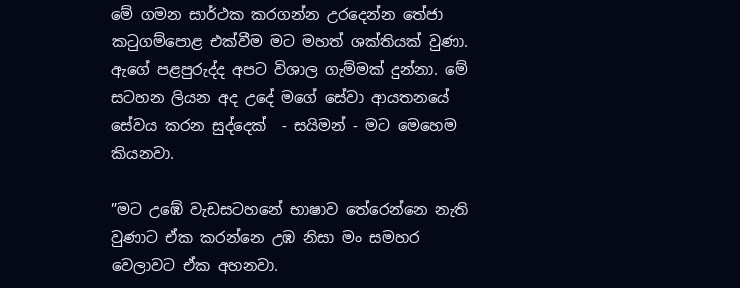මේ ගමන සාර්ථක කරගන්න උරදෙන්න තේජා කටුගම්පොළ එක්වීම මට මහත් ශක්තියක් වුණා. ඇගේ පළපුරුද්ද අපට විශාල ගැම්මක් දුන්නා. මේ සටහන ලියන අද උදේ මගේ සේවා ආයතනයේ සේවය කරන සුද්දෙක්  - සයිමන් - මට මෙහෙම කියනවා.

”මට උඹේ වැඩසටහනේ භාෂාව තේරෙන්නෙ නැති වුණාට ඒක කරන්නෙ උඹ නිසා මං සමහර වෙලාවට ඒක අහනවා.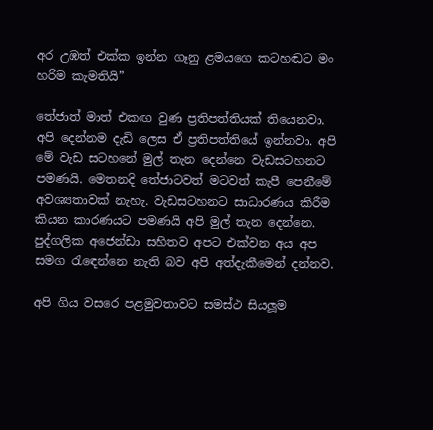අර උඹත් එක්ක ඉන්න ගෑනු ළමයගෙ කටහඬට මං හරිම කැමතියි”

තේජාත් මාත් එකඟ වුණ ප්‍රතිපත්තියක් තියෙනවා. අපි දෙන්නම දැඩි ලෙස ඒ ප්‍රතිපත්තියේ ඉන්නවා. අපි මේ වැඩ සටහනේ මුල් තැන දෙන්නෙ වැඩසටහනට පමණයි. මෙතනදි තේජාටවත් මටවත් කැපී පෙනීමේ අවශ්‍යතාවක් නැහැ. වැඩසටහනට සාධාරණය කිරීම කියන කාරණයට පමණයි අපි මුල් තැන දෙන්නෙ. පුද්ගලික අජෙන්ඩා සහිතව අපට එක්වන අය අප සමග රැඳෙන්නෙ නැති බව අපි අත්දැකීමෙන් දන්නව.

අපි ගිය වසරෙ පළමුවතාවට සමස්ථ සියලූම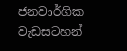ජනවාර්ගික වැඩසටහන්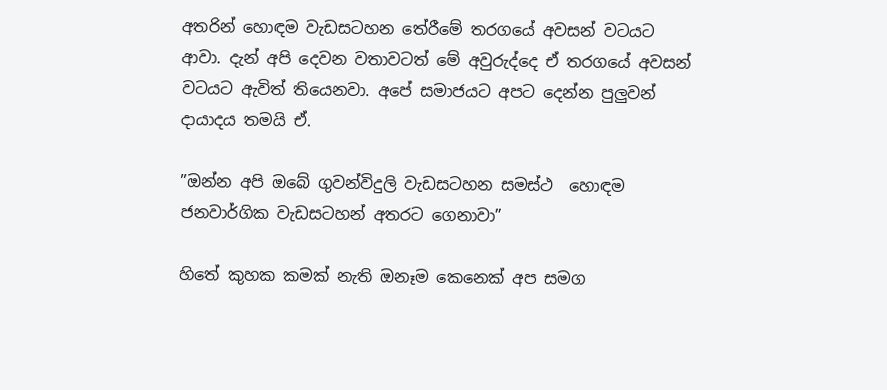අතරින් හොඳම වැඩසටහන තේරීමේ තරගයේ අවසන් වටයට ආවා. දැන් අපි දෙවන වතාවටත් මේ අවුරුද්දෙ ඒ තරගයේ අවසන් වටයට ඇවිත් තියෙනවා. අපේ සමාජයට අපට දෙන්න පුලුවන් දායාදය තමයි ඒ.

”ඔන්න අපි ඔබේ ගුවන්විදුලි වැඩසටහන සමස්ථ  හොඳම ජනවාර්ගික වැඩසටහන් අතරට ගෙනාවා”

හිතේ කුහක කමක් නැති ඔනෑම කෙනෙක් අප සමග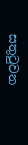සතුටුවන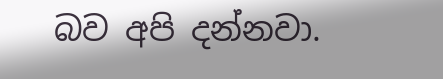බව අපි දන්නවා.